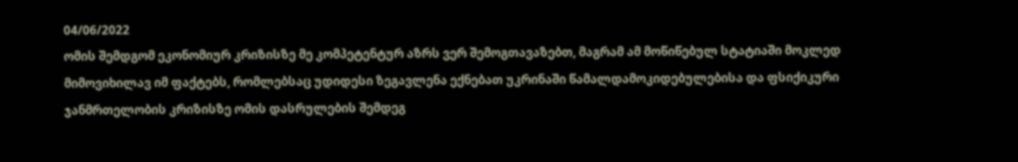04/06/2022
ომის შემდგომ ეკონომიურ კრიზისზე მე კომპეტენტურ აზრს ვერ შემოგთავაზებთ, მაგრამ ამ მოწიწებულ სტატიაში მოკლედ მიმოვიხილავ იმ ფაქტებს, რომლებსაც უდიდესი ზეგავლენა ექნებათ უკრინაში წამალდამოკიდებულებისა და ფსიქიკური ჯანმრთელობის კრიზისზე ომის დასრულების შემდეგ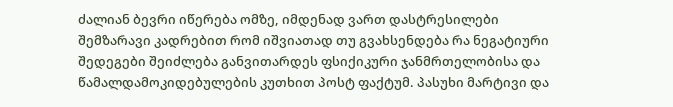ძალიან ბევრი იწერება ომზე, იმდენად ვართ დასტრესილები შემზარავი კადრებით რომ იშვიათად თუ გვახსენდება რა ნეგატიური შედეგები შეიძლება განვითარდეს ფსიქიკური ჯანმრთელობისა და წამალდამოკიდებულების კუთხით პოსტ ფაქტუმ. პასუხი მარტივი და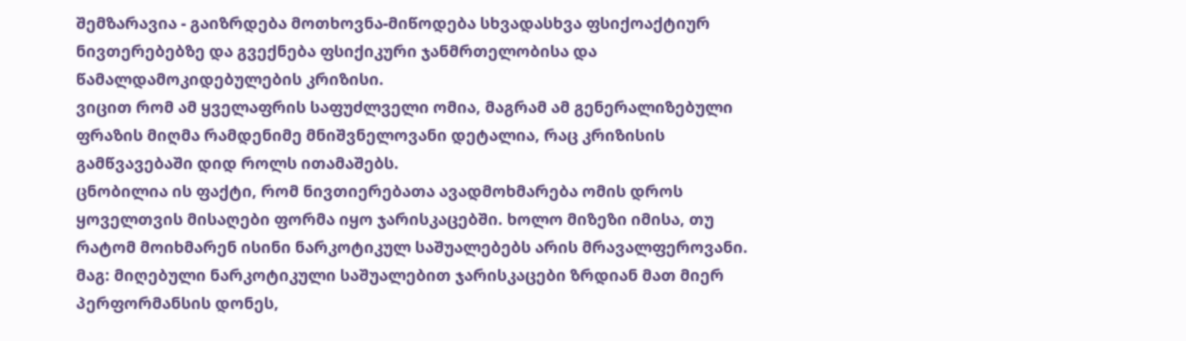შემზარავია - გაიზრდება მოთხოვნა-მიწოდება სხვადასხვა ფსიქოაქტიურ ნივთერებებზე და გვექნება ფსიქიკური ჯანმრთელობისა და წამალდამოკიდებულების კრიზისი.
ვიცით რომ ამ ყველაფრის საფუძლველი ომია, მაგრამ ამ გენერალიზებული ფრაზის მიღმა რამდენიმე მნიშვნელოვანი დეტალია, რაც კრიზისის გამწვავებაში დიდ როლს ითამაშებს.
ცნობილია ის ფაქტი, რომ ნივთიერებათა ავადმოხმარება ომის დროს ყოველთვის მისაღები ფორმა იყო ჯარისკაცებში. ხოლო მიზეზი იმისა, თუ რატომ მოიხმარენ ისინი ნარკოტიკულ საშუალებებს არის მრავალფეროვანი. მაგ: მიღებული ნარკოტიკული საშუალებით ჯარისკაცები ზრდიან მათ მიერ პერფორმანსის დონეს,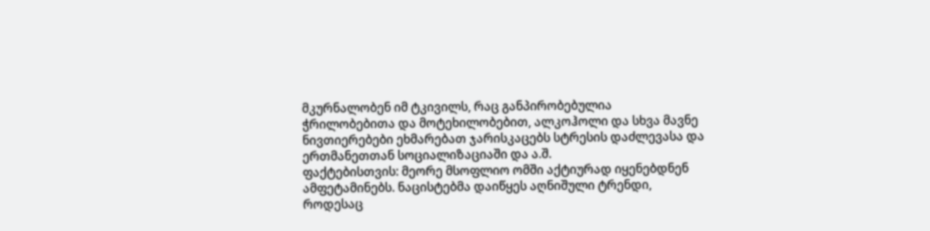მკურნალობენ იმ ტკივილს, რაც განპირობებულია ჭრილობებითა და მოტეხილობებით, ალკოჰოლი და სხვა მავნე ნივთიერებები ეხმარებათ ჯარისკაცებს სტრესის დაძლევასა და ერთმანეთთან სოციალიზაციაში და ა.შ.
ფაქტებისთვის: მეორე მსოფლიო ომში აქტიურად იყენებდნენ ამფეტამინებს. ნაცისტებმა დაიწყეს აღნიშული ტრენდი, როდესაც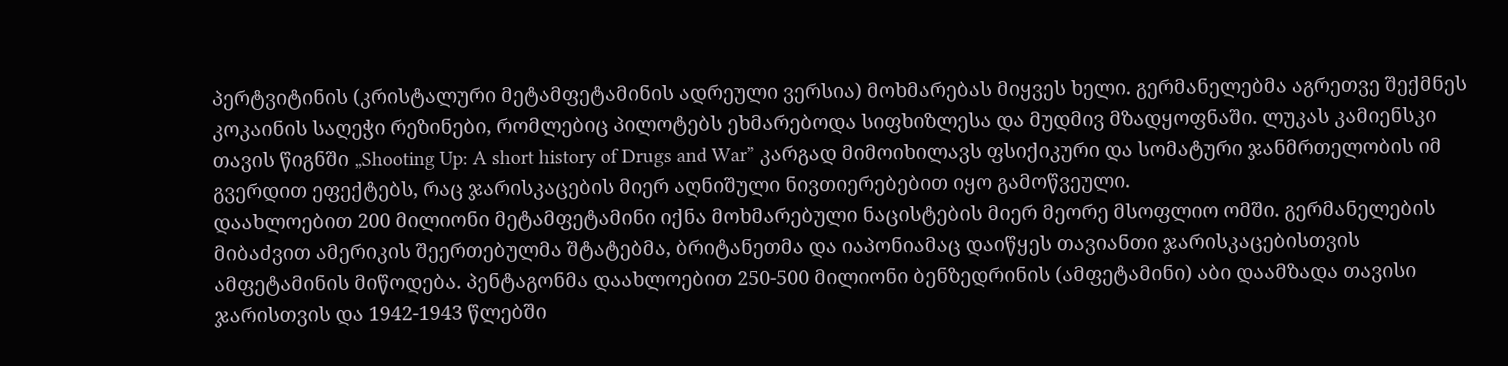პერტვიტინის (კრისტალური მეტამფეტამინის ადრეული ვერსია) მოხმარებას მიყვეს ხელი. გერმანელებმა აგრეთვე შექმნეს კოკაინის საღეჭი რეზინები, რომლებიც პილოტებს ეხმარებოდა სიფხიზლესა და მუდმივ მზადყოფნაში. ლუკას კამიენსკი თავის წიგნში „Shooting Up: A short history of Drugs and War” კარგად მიმოიხილავს ფსიქიკური და სომატური ჯანმრთელობის იმ გვერდით ეფექტებს, რაც ჯარისკაცების მიერ აღნიშული ნივთიერებებით იყო გამოწვეული.
დაახლოებით 200 მილიონი მეტამფეტამინი იქნა მოხმარებული ნაცისტების მიერ მეორე მსოფლიო ომში. გერმანელების მიბაძვით ამერიკის შეერთებულმა შტატებმა, ბრიტანეთმა და იაპონიამაც დაიწყეს თავიანთი ჯარისკაცებისთვის ამფეტამინის მიწოდება. პენტაგონმა დაახლოებით 250-500 მილიონი ბენზედრინის (ამფეტამინი) აბი დაამზადა თავისი ჯარისთვის და 1942-1943 წლებში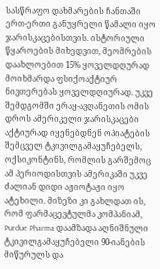სასწრაფო დახმარების ჩანთაში ერთ-ერთი განუყრელი წამალი იყო ჯარისკაცებისთვის. ისტორიული წყაროების მიხედვით, მეომრების დაახლოებით 15% ყოველდღურად მოიხმარდა ფსიქოაქტიურ ნივთერებას ყოველდღიურად. უკვე შემდგომში ერაყ-ავღანეთის ომის დროს ამერიკელი ჯარისკაცები აქტიურად იყენებდნენ ოპიატების შემცველ ტკივილგამაყუჩებელს, ოქსიკონტინს, რომლის გარშემოც ამ პერიოდისთვის ამერიკაში უკვე ძალიან დიდი აჟიოტაჟი იყო ატეხილი. მიზეზი კი გახლდათ ის, რომ ფარმაცევტულმა კომპანიამ, Purdue Pharma დაამზადა აღნიშნული ტკივილგამაყუჩებელი 90-იანების მიწურულს და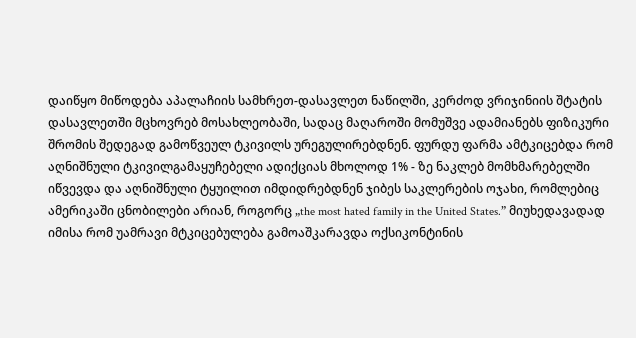დაიწყო მიწოდება აპალაჩიის სამხრეთ-დასავლეთ ნაწილში, კერძოდ ვრიჯინიის შტატის დასავლეთში მცხოვრებ მოსახლეობაში, სადაც მაღაროში მომუშვე ადამიანებს ფიზიკური შრომის შედეგად გამოწვეულ ტკივილს ურეგულირებდნენ. ფურდუ ფარმა ამტკიცებდა რომ აღნიშნული ტკივილგამაყუჩებელი ადიქციას მხოლოდ 1% - ზე ნაკლებ მომხმარებელში იწვევდა და აღნიშნული ტყუილით იმდიდრებდნენ ჯიბეს საკლერების ოჯახი, რომლებიც ამერიკაში ცნობილები არიან, როგორც „the most hated family in the United States.” მიუხედავადად იმისა რომ უამრავი მტკიცებულება გამოაშკარავდა ოქსიკონტინის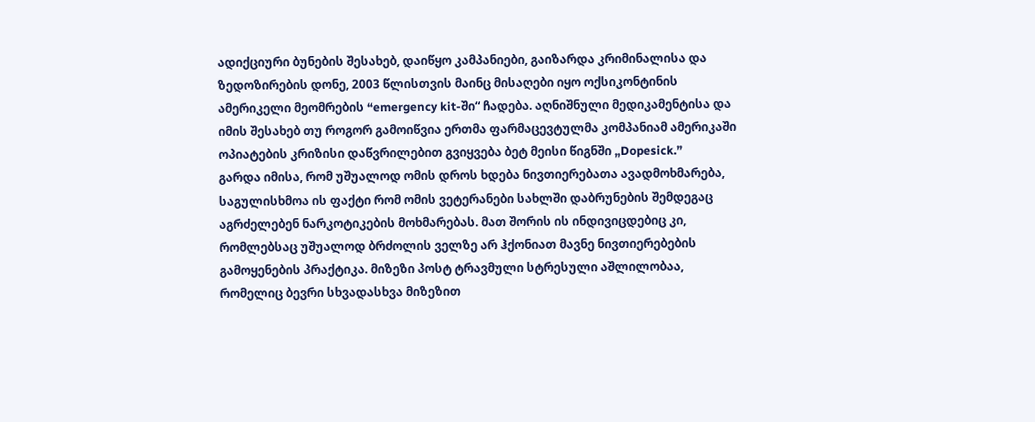ადიქციური ბუნების შესახებ, დაიწყო კამპანიები, გაიზარდა კრიმინალისა და ზედოზირების დონე, 2003 წლისთვის მაინც მისაღები იყო ოქსიკონტინის ამერიკელი მეომრების “emergency kit-ში“ ჩადება. აღნიშნული მედიკამენტისა და იმის შესახებ თუ როგორ გამოიწვია ერთმა ფარმაცევტულმა კომპანიამ ამერიკაში ოპიატების კრიზისი დაწვრილებით გვიყვება ბეტ მეისი წიგნში „Dopesick.”
გარდა იმისა, რომ უშუალოდ ომის დროს ხდება ნივთიერებათა ავადმოხმარება, საგულისხმოა ის ფაქტი რომ ომის ვეტერანები სახლში დაბრუნების შემდეგაც აგრძელებენ ნარკოტიკების მოხმარებას. მათ შორის ის ინდივიცდებიც კი, რომლებსაც უშუალოდ ბრძოლის ველზე არ ჰქონიათ მავნე ნივთიერებების გამოყენების პრაქტიკა. მიზეზი პოსტ ტრავმული სტრესული აშლილობაა, რომელიც ბევრი სხვადასხვა მიზეზით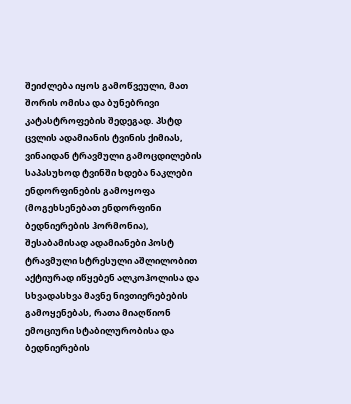შეიძლება იყოს გამოწვეული, მათ შორის ომისა და ბუნებრივი კატასტროფების შედეგად. პსტდ ცვლის ადამიანის ტვინის ქიმიას, ვინაიდან ტრავმული გამოცდილების საპასუხოდ ტვინში ხდება ნაკლები ენდორფინების გამოყოფა (მოგეხსენებათ ენდორფინი ბედნიერების ჰორმონია), შესაბამისად ადამიანები პოსტ ტრავმული სტრესული აშლილობით აქტიურად იწყებენ ალკოჰოლისა და სხვადასხვა მავნე ნივთიერებების გამოყენებას, რათა მიაღწიონ ემოციური სტაბილურობისა და ბედნიერების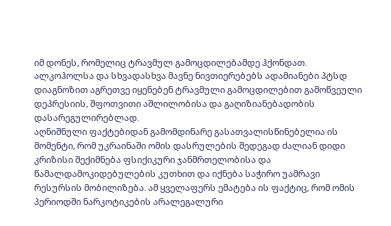იმ დონეს, რომელიც ტრავმულ გამოცდილებამდე ჰქონდათ. ალკოჰოლსა და სხვადასხვა მავნე ნივთიერებებს ადამიანები პტსდ დიაგნოზით აგრეთვე იყენებენ ტრავმული გამოცდილებით გამოწვეული დეპრესიის, შფოთვითი აშლილობისა და გაღიზიანებადობის დასარეგულირებლად.
აღნიშნული ფაქტებიდან გამომდინარე გასათვალისწინებელია ის მომენტი, რომ უკრაინაში ომის დასრულების შედეგად ძალიან დიდი კრიზისი შექიმნება ფსიქიკური ჯანმრთელობისა და წამალდამოკიდებულების კუთხით და იქნება საჭირო უამრავი რესურსის მობილიზება. ამ ყველაფერს ემატება ის ფაქტიც, რომ ომის პერიოდში ნარკოტიკების არალეგალური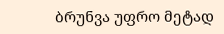ბრუნვა უფრო მეტად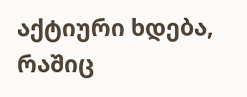აქტიური ხდება, რაშიც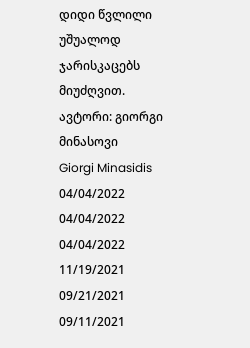დიდი წვლილი უშუალოდ ჯარისკაცებს მიუძღვით.
ავტორი: გიორგი მინასოვი
Giorgi Minasidis
04/04/2022
04/04/2022
04/04/2022
11/19/2021
09/21/2021
09/11/2021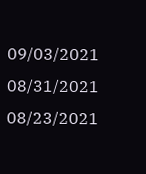09/03/2021
08/31/2021
08/23/2021